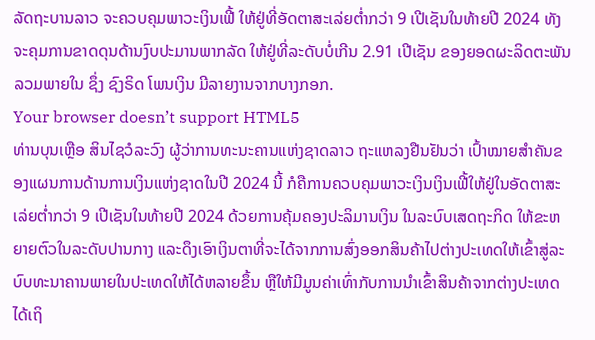ລັດຖະບານລາວ ຈະຄວບຄຸມພາວະເງິນເຟີ້ ໃຫ້ຢູ່ທີ່ອັດຕາສະເລ່ຍຕ່ຳກວ່າ 9 ເປີເຊັນໃນທ້າຍປີ 2024 ທັງຈະຄຸມການຂາດດຸນດ້ານງົບປະມານພາກລັດ ໃຫ້ຢູ່ທີ່ລະດັບບໍ່ເກີນ 2.91 ເປີເຊັນ ຂອງຍອດຜະລິດຕະພັນລວມພາຍໃນ ຊຶ່ງ ຊົງຣິດ ໂພນເງິນ ມີລາຍງານຈາກບາງກອກ.
Your browser doesn’t support HTML5
ທ່ານບຸນເຫຼືອ ສິນໄຊວໍລະວົງ ຜູ້ວ່າການທະນະຄານແຫ່ງຊາດລາວ ຖະແຫລງຢືນຢັນວ່າ ເປົ້າໝາຍສຳຄັນຂອງແຜນການດ້ານການເງິນແຫ່ງຊາດໃນປີ 2024 ນີ້ ກໍຄືການຄວບຄຸມພາວະເງິນເງິນເຟີ້ໃຫ້ຢູ່ໃນອັດຕາສະເລ່ຍຕ່ຳກວ່າ 9 ເປີເຊັນໃນທ້າຍປີ 2024 ດ້ວຍການຄຸ້ມຄອງປະລິມານເງິນ ໃນລະບົບເສດຖະກິດ ໃຫ້ຂະຫຍາຍຕົວໃນລະດັບປານກາງ ແລະດຶງເອົາເງິນຕາທີ່ຈະໄດ້ຈາກການສົ່ງອອກສິນຄ້າໄປຕ່າງປະເທດໃຫ້ເຂົ້າສູ່ລະບົບທະນາຄານພາຍໃນປະເທດໃຫ້ໄດ້ຫລາຍຂຶ້ນ ຫຼືໃຫ້ມີມູນຄ່າເທົ່າກັບການນຳເຂົ້າສິນຄ້າຈາກຕ່າງປະເທດໄດ້ເຖິ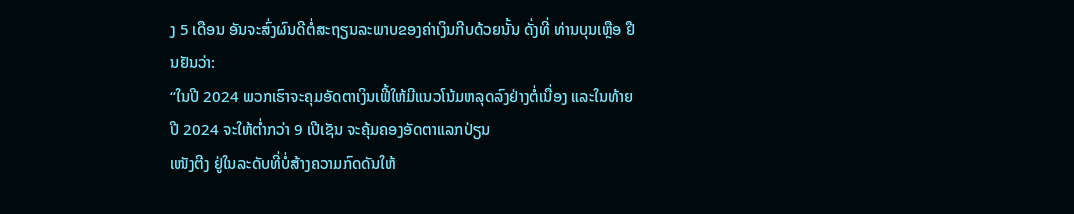ງ 5 ເດືອນ ອັນຈະສົ່ງຜົນດີຕໍ່ສະຖຽນລະພາບຂອງຄ່າເງິນກີບດ້ວຍນັ້ນ ດັ່ງທີ່ ທ່ານບຸນເຫຼືອ ຢືນຢັນວ່າ:
“ໃນປີ 2024 ພວກເຮົາຈະຄຸມອັດຕາເງິນເຟີ້ໃຫ້ມີແນວໂນ້ມຫລຸດລົງຢ່າງຕໍ່ເນື່ອງ ແລະໃນທ້າຍປີ 2024 ຈະໃຫ້ຕ່ຳກວ່າ 9 ເປີເຊັນ ຈະຄຸ້ມຄອງອັດຕາແລກປ່ຽນ
ເໜັງຕີງ ຢູ່ໃນລະດັບທີ່ບໍ່ສ້າງຄວາມກົດດັນໃຫ້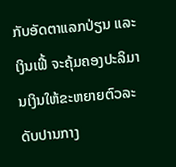ກັບອັດຕາແລກປ່ຽນ ແລະເງິນເຟີ້ ຈະຄຸ້ມຄອງປະລິມານເງິນໃຫ້ຂະຫຍາຍຕົວລະດັບປານກາງ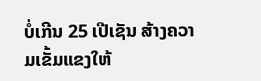ບໍ່ເກີນ 25 ເປີເຊັນ ສ້າງຄວາມເຂັ້ມແຂງໃຫ້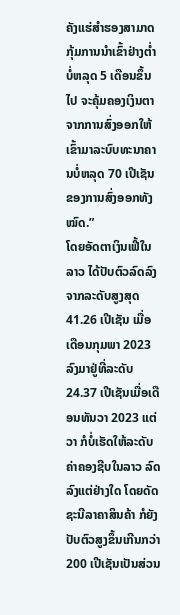ຄັງແຮ່ສຳຮອງສາມາດກຸ້ມການນຳເຂົ້າຢ່າງຕ່ຳບໍ່ຫລຸດ 5 ເດືອນຂຶ້ນໄປ ຈະຄຸ້ມຄອງເງິນຕາຈາກການສົ່ງອອກໃຫ້ເຂົ້າມາລະບົບທະນາຄານບໍ່ຫລຸດ 70 ເປີເຊັນ ຂອງການສົ່ງອອກທັງໝົດ.”
ໂດຍອັດຕາເງິນເຟີ້ໃນລາວ ໄດ້ປັບຕົວລົດລົງຈາກລະດັບສູງສຸດ 41.26 ເປີເຊັນ ເມື່ອເດືອນກຸມພາ 2023 ລົງມາຢູ່ທີ່ລະດັບ 24.37 ເປີເຊັນເມື່ອເດືອນທັນວາ 2023 ແຕ່ວາ ກໍບໍ່ເຮັດໃຫ້ລະດັບຄ່າຄອງຊີບໃນລາວ ລົດລົງແຕ່ຢ່າງໃດ ໂດຍດັດຊະນີລາຄາສິນຄ້າ ກໍຍັງປັບຕົວສູງຂຶ້ນເກີນກວ່າ 200 ເປີເຊັນເປັນສ່ວນ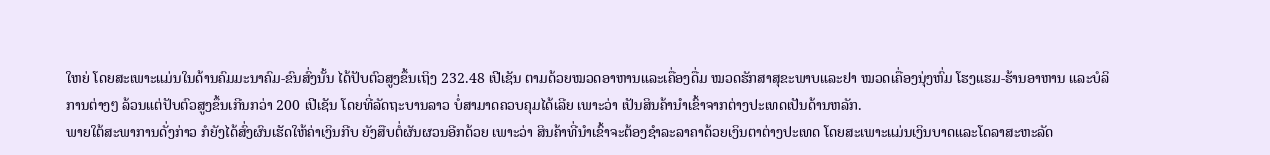ໃຫຍ່ ໂດຍສະເພາະແມ່ນໃນດ້ານຄົມມະນາຄົມ-ຂົນສົ່ງນັ້ນ ໄດ້ປັບຕົວສູງຂຶ້ນເຖິງ 232.48 ເປີເຊັນ ຕາມດ້ວຍໝວດອາຫານແລະເຄື່ອງດື່ມ ໝວດຮັກສາສຸຂະພາບແລະຢາ ໝວດເຄື່ອງນຸ່ງຫົ່ມ ໂຮງແຮມ-ຮ້ານອາຫານ ແລະບໍລິການຕ່າງໆ ລ້ວນແຕ່ປັບຕົວສູງຂຶ້ນເກີນກວ່າ 200 ເປີເຊັນ ໂດຍທີ່ລັດຖະບານລາວ ບໍ່ສາມາດຄວບຄຸມໄດ້ເລີຍ ເພາະວ່າ ເປັນສິນຄ້ານຳເຂົ້າຈາກຕ່າງປະເທດເປັນດ້ານຫລັກ.
ພາຍໃຕ້ສະພາການດັ່ງກ່າວ ກໍຍັງໄດ້ສົ່ງຜົນເຮັດໃຫ້ຄ່າເງິນກີບ ຍັງສືບຕໍ່ຜັນຜວນອີກດ້ວຍ ເພາະວ່າ ສິນຄ້າທີ່ນຳເຂົ້າຈະຕ້ອງຊຳລະລາຄາດ້ວຍເງິນຕາຕ່າງປະເທດ ໂດຍສະເພາະແມ່ນເງິນບາດແລະໂດລາສະຫະລັດ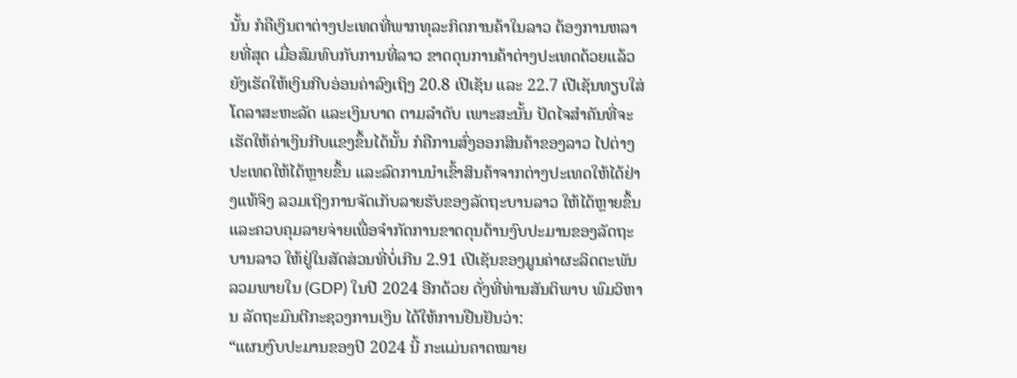ນັ້ນ ກໍຄືເງິນຕາຕ່າງປະເທດທີ່ພາກທຸລະກິດການຄ້າໃນລາວ ຕ້ອງການຫລາຍທີ່ສຸດ ເມື່ອສົມທົບກັບການທີ່ລາວ ຂາດດຸນການຄ້າຕ່າງປະເທດດ້ວຍແລ້ວ ຍັງເຮັດໃຫ້ເງິນກີບອ່ອນຄ່າລົງເຖິງ 20.8 ເປີເຊັນ ແລະ 22.7 ເປີເຊັນທຽບໃສ່ໂດລາສະຫະລັດ ແລະເງິນບາດ ຕາມລຳດັບ ເພາະສະນັ້ນ ປັດໄຈສຳຄັນທີ່ຈະເຮັດໃຫ້ຄ່າເງິນກີບແຂງຂຶ້ນໄດ້ນັ້ນ ກໍຄືການສົ່ງອອກສິນຄ້າຂອງລາວ ໄປຕ່າງປະເທດໃຫ້ໄດ້ຫຼາຍຂຶ້ນ ແລະລົດການນຳເຂົ້າສິນຄ້າຈາກຕ່າງປະເທດໃຫ້ໄດ້ຢ່າງແທ້ຈິງ ລວມເຖິງການຈັດເກັບລາຍຮັບຂອງລັດຖະບານລາວ ໃຫ້ໄດ້ຫຼາຍຂຶ້ນ ແລະຄວບຄຸມລາຍຈ່າຍເພື່ອຈຳກັດການຂາດດຸນດ້ານງົບປະມານຂອງລັດຖະບານລາວ ໃຫ້ຢູ່ໃນສັດສ່ວນທີ່ບໍ່ເກີນ 2.91 ເປີເຊັນຂອງມູນຄ່າຜະລິດຕະພັນລວມພາຍໃນ (GDP) ໃນປີ 2024 ອີກດ້ວຍ ດັ່ງທີ່ທ່ານສັນຕິພາບ ພົມວິຫານ ລັດຖະມົນຕີກະຊວງການເງິນ ໄດ້ໃຫ້ການຢືນຢັນວ່າ:
“ແຜນງົບປະມານຂອງປີ 2024 ນີ້ ກະແມ່ນຄາດໝາຍ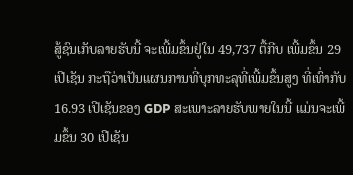ສູ້ຊົນເກັບລາຍຮັບນີ້ ຈະເພີ້ມຂຶ້ນຢູ່ໃນ 49,737 ຕື້ກີບ ເພີ້ມຂຶ້ນ 29 ເປີເຊັນ ກະຖືວ່າເປັນແຜນການທີ່ບຸກທະລຸທີ່ເພີ້ມຂຶ້ນສູງ ທີ່ເທົ່າກັບ 16.93 ເປີເຊັນຂອງ GDP ສະເພາະລາຍຮັບພາຍໃນນີ້ ແມ່ນຈະເພີ້ມຂຶ້ນ 30 ເປີເຊັນ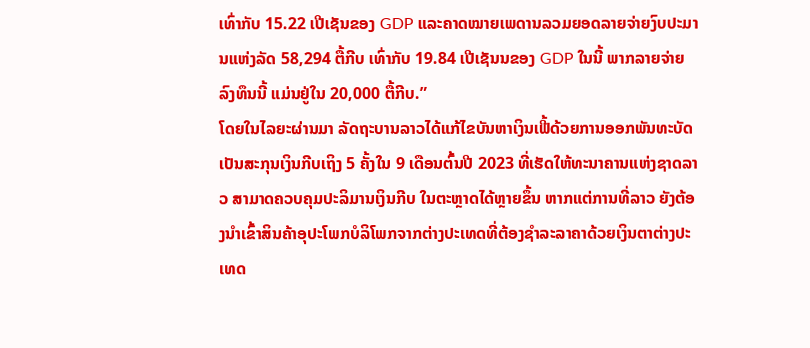ເທົ່າກັບ 15.22 ເປີເຊັນຂອງ GDP ແລະຄາດໝາຍເພດານລວມຍອດລາຍຈ່າຍງົບປະມານແຫ່ງລັດ 58,294 ຕື້ກີບ ເທົ່າກັບ 19.84 ເປີເຊັນນຂອງ GDP ໃນນີ້ ພາກລາຍຈ່າຍລົງທຶນນີ້ ແມ່ນຢູ່ໃນ 20,000 ຕື້ກີບ.”
ໂດຍໃນໄລຍະຜ່ານມາ ລັດຖະບານລາວໄດ້ແກ້ໄຂບັນຫາເງິນເຟີ້ດ້ວຍການອອກພັນທະບັດເປັນສະກຸນເງິນກີບເຖິງ 5 ຄັ້ງໃນ 9 ເດືອນຕົ້ນປີ 2023 ທີ່ເຮັດໃຫ້ທະນາຄານແຫ່ງຊາດລາວ ສາມາດຄວບຄຸມປະລິມານເງິນກີບ ໃນຕະຫຼາດໄດ້ຫຼາຍຂຶ້ນ ຫາກແຕ່ການທີ່ລາວ ຍັງຕ້ອງນຳເຂົ້າສິນຄ້າອຸປະໂພກບໍລິໂພກຈາກຕ່າງປະເທດທີ່ຕ້ອງຊຳລະລາຄາດ້ວຍເງິນຕາຕ່າງປະເທດ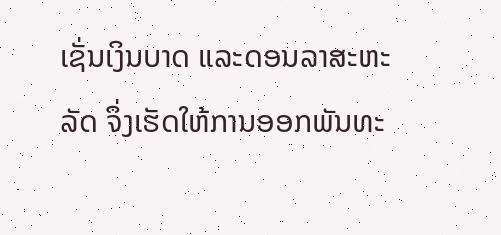ເຊັ່ນເງິນບາດ ແລະດອນລາສະຫະລັດ ຈຶ່ງເຮັດໃຫ້ການອອກພັນທະ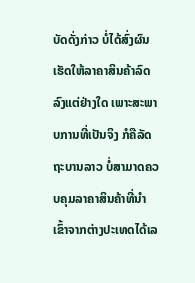ບັດດັ່ງກ່າວ ບໍ່ໄດ້ສົ່ງຜົນເຮັດໃຫ້ລາຄາສິນຄ້າລົດລົງແຕ່ຢ່າງໃດ ເພາະສະພາບການທີ່ເປັນຈິງ ກໍຄືລັດຖະບານລາວ ບໍ່ສາມາດຄວບຄຸມລາຄາສິນຄ້າທີ່ນຳເຂົ້າຈາກຕ່າງປະເທດໄດ້ເລ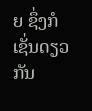ຍ ຊຶ່ງກໍເຊັ່ນດຽວກັນ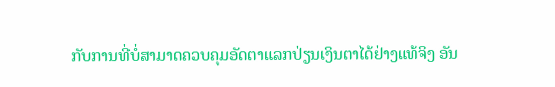ກັບການທີ່ບໍ່ສາມາດຄວບຄຸມອັດຕາແລກປ່ຽນເງິນຕາໄດ້ຢ່າງແທ້ຈິງ ອັນ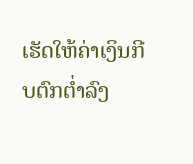ເຮັດໃຫ້ຄ່າເງິນກີບຕົກຕ່ຳລົງ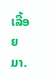ເລື້ອຍມາ.